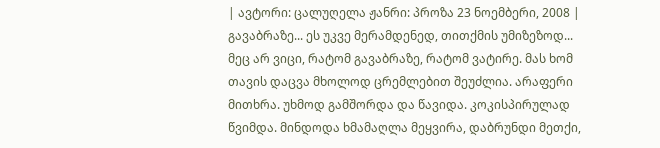| ავტორი: ცალუღელა ჟანრი: პროზა 23 ნოემბერი, 2008 |
გავაბრაზე... ეს უკვე მერამდენედ, თითქმის უმიზეზოდ... მეც არ ვიცი, რატომ გავაბრაზე, რატომ ვატირე. მას ხომ თავის დაცვა მხოლოდ ცრემლებით შეუძლია. არაფერი მითხრა. უხმოდ გამშორდა და წავიდა. კოკისპირულად წვიმდა. მინდოდა ხმამაღლა მეყვირა, დაბრუნდი მეთქი,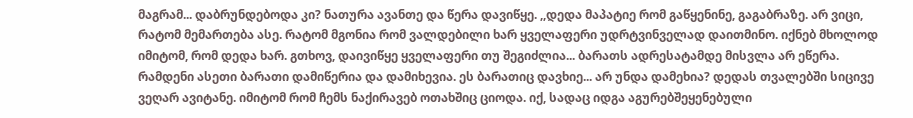მაგრამ... დაბრუნდებოდა კი? ნათურა ავანთე და წერა დავიწყე. ,,დედა მაპატიე რომ გაწყენინე, გაგაბრაზე. არ ვიცი, რატომ მემართება ასე. რატომ მგონია რომ ვალდებილი ხარ ყველაფერი უდრტვინველად დაითმინო. იქნებ მხოლოდ იმიტომ, რომ დედა ხარ. გთხოვ, დაივიწყე ყველაფერი თუ შეგიძლია... ბარათს ადრესატამდე მისვლა არ ეწერა. რამდენი ასეთი ბარათი დამიწერია და დამიხევია. ეს ბარათიც დავხიე... არ უნდა დამეხია? დედას თვალებში სიცივე ვეღარ ავიტანე. იმიტომ რომ ჩემს ნაქირავებ ოთახშიც ციოდა. იქ, სადაც იდგა აგურებშეყენებული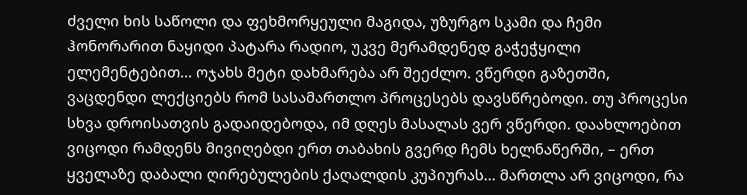ძველი ხის საწოლი და ფეხმორყეული მაგიდა, უზურგო სკამი და ჩემი ჰონორარით ნაყიდი პატარა რადიო, უკვე მერამდენედ გაჭეჭყილი ელემენტებით... ოჯახს მეტი დახმარება არ შეეძლო. ვწერდი გაზეთში, ვაცდენდი ლექციებს რომ სასამართლო პროცესებს დავსწრებოდი. თუ პროცესი სხვა დროისათვის გადაიდებოდა, იმ დღეს მასალას ვერ ვწერდი. დაახლოებით ვიცოდი რამდენს მივიღებდი ერთ თაბახის გვერდ ჩემს ხელნაწერში, – ერთ ყველაზე დაბალი ღირებულების ქაღალდის კუპიურას... მართლა არ ვიცოდი, რა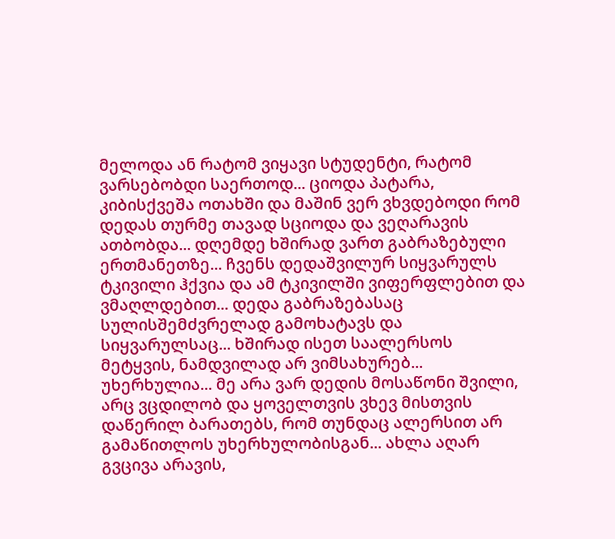მელოდა ან რატომ ვიყავი სტუდენტი, რატომ ვარსებობდი საერთოდ... ციოდა პატარა, კიბისქვეშა ოთახში და მაშინ ვერ ვხვდებოდი რომ დედას თურმე თავად სციოდა და ვეღარავის ათბობდა... დღემდე ხშირად ვართ გაბრაზებული ერთმანეთზე... ჩვენს დედაშვილურ სიყვარულს ტკივილი ჰქვია და ამ ტკივილში ვიფერფლებით და ვმაღლდებით... დედა გაბრაზებასაც სულისშემძვრელად გამოხატავს და სიყვარულსაც... ხშირად ისეთ საალერსოს მეტყვის, ნამდვილად არ ვიმსახურებ... უხერხულია... მე არა ვარ დედის მოსაწონი შვილი, არც ვცდილობ და ყოველთვის ვხევ მისთვის დაწერილ ბარათებს, რომ თუნდაც ალერსით არ გამაწითლოს უხერხულობისგან... ახლა აღარ გვცივა არავის,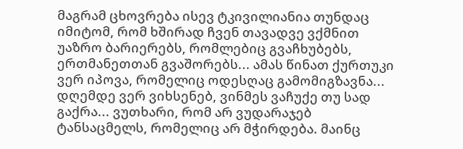მაგრამ ცხოვრება ისევ ტკივილიანია თუნდაც იმიტომ, რომ ხშირად ჩვენ თავადვე ვქმნით უაზრო ბარიერებს, რომლებიც გვაჩხუბებს, ერთმანეთთან გვაშორებს... ამას წინათ ქურთუკი ვერ იპოვა, რომელიც ოდესღაც გამომიგზავნა... დღემდე ვერ ვიხსენებ, ვინმეს ვაჩუქე თუ სად გაქრა... ვუთხარი, რომ არ ვუდარაჯებ ტანსაცმელს, რომელიც არ მჭირდება. მაინც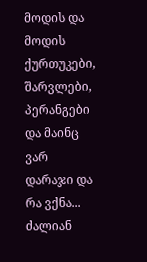მოდის და მოდის ქურთუკები, შარვლები, პერანგები და მაინც ვარ დარაჯი და რა ვქნა... ძალიან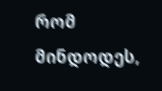რომ მინდოდეს,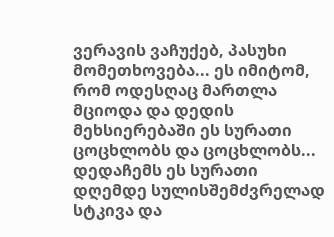ვერავის ვაჩუქებ, პასუხი მომეთხოვება... ეს იმიტომ, რომ ოდესღაც მართლა მციოდა და დედის მეხსიერებაში ეს სურათი ცოცხლობს და ცოცხლობს... დედაჩემს ეს სურათი დღემდე სულისშემძვრელად სტკივა და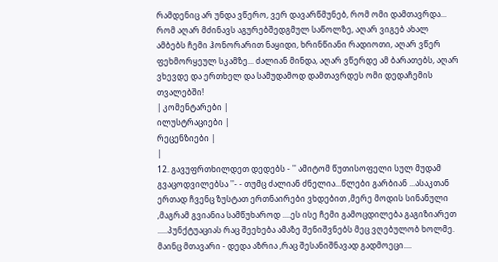რამდენიც არ უნდა ვწერო, ვერ დავარწმუნებ, რომ ომი დამთავრდა... რომ აღარ მძინავს აგურებშედგმულ საწოლზე, აღარ ვიგებ ახალ ამბებს ჩემი ჰონორარით ნაყიდი, ხრინწიანი რადიოთი, აღარ ვწერ ფეხმორყეულ სკამზე... ძალიან მინდა, აღარ ვწერდე ამ ბარათებს, აღარ ვხევდე და ერთხელ და სამუდამოდ დამთავრდეს ომი დედაჩემის თვალებში!
| კომენტარები |
ილუსტრაციები |
რეცენზიები |
|
12. გავუფრთხილდეთ დედებს - '' ამიტომ წუთისოფელი სულ მუდამ გვაცოდვილებსა ''- - თუმც ძალიან ძნელია...წლები გარბიან ...ასაკთან ერთად ჩვენც ზუსტათ ერთნაირები ვხდებით ,მერე მოდის სინანული ,მაგრამ გვიანია სამწუხაროდ ....ეს ისე ჩემი გამოცდილება გაგიზიარეთ .....პუნქტუაციას რაც შეეხება ამაზე შენიშვნებს მეც ვღებულობ ხოლმე. მაინც მთავარი - დედა აზრია ,რაც შესანიშნავად გადმოეცი....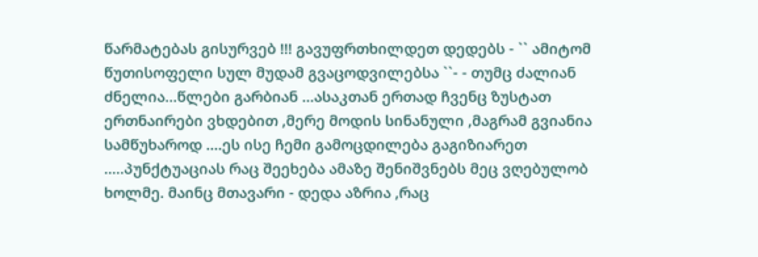წარმატებას გისურვებ !!! გავუფრთხილდეთ დედებს - `` ამიტომ წუთისოფელი სულ მუდამ გვაცოდვილებსა ``- - თუმც ძალიან ძნელია...წლები გარბიან ...ასაკთან ერთად ჩვენც ზუსტათ ერთნაირები ვხდებით ,მერე მოდის სინანული ,მაგრამ გვიანია სამწუხაროდ ....ეს ისე ჩემი გამოცდილება გაგიზიარეთ .....პუნქტუაციას რაც შეეხება ამაზე შენიშვნებს მეც ვღებულობ ხოლმე. მაინც მთავარი - დედა აზრია ,რაც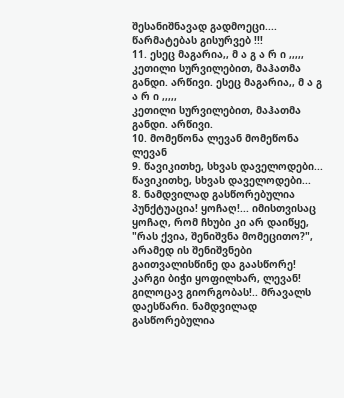შესანიშნავად გადმოეცი.... წარმატებას გისურვებ !!!
11. ესეც მაგარია,, მ ა გ ა რ ი ,,,,,
კეთილი სურვილებით, მაჰათმა განდი. არწივი. ესეც მაგარია,, მ ა გ ა რ ი ,,,,,
კეთილი სურვილებით, მაჰათმა განდი. არწივი.
10. მომეწონა ლევან მომეწონა ლევან
9. წავიკითხე, სხვას დაველოდები... წავიკითხე, სხვას დაველოდები...
8. ნამდვილად გასწორებულია პუნქტუაცია! ყოჩაღ!... იმისთვისაც ყოჩაღ, რომ ჩხუბი კი არ დაიწყე, "რას ქვია, შენიშვნა მომეცითო?", არამედ ის შენიშვნები გაითვალისწინე და გაასწორე! კარგი ბიჭი ყოფილხარ, ლევან! გილოცავ გიორგობას!.. მრავალს დაესწარი. ნამდვილად გასწორებულია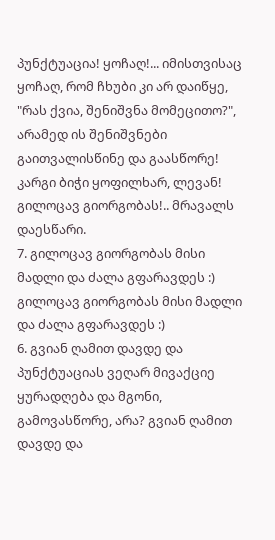პუნქტუაცია! ყოჩაღ!... იმისთვისაც ყოჩაღ, რომ ჩხუბი კი არ დაიწყე, "რას ქვია, შენიშვნა მომეცითო?", არამედ ის შენიშვნები გაითვალისწინე და გაასწორე! კარგი ბიჭი ყოფილხარ, ლევან! გილოცავ გიორგობას!.. მრავალს დაესწარი.
7. გილოცავ გიორგობას მისი მადლი და ძალა გფარავდეს :)
გილოცავ გიორგობას მისი მადლი და ძალა გფარავდეს :)
6. გვიან ღამით დავდე და პუნქტუაციას ვეღარ მივაქციე ყურადღება და მგონი, გამოვასწორე, არა? გვიან ღამით დავდე და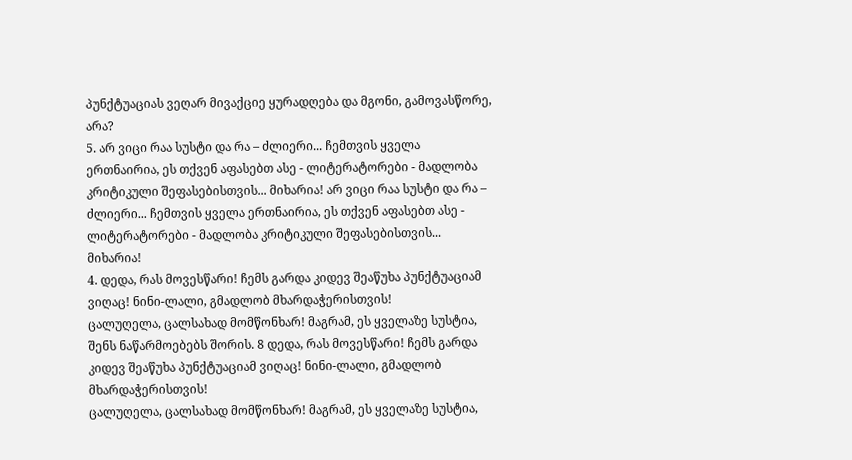პუნქტუაციას ვეღარ მივაქციე ყურადღება და მგონი, გამოვასწორე, არა?
5. არ ვიცი რაა სუსტი და რა – ძლიერი... ჩემთვის ყველა ერთნაირია, ეს თქვენ აფასებთ ასე - ლიტერატორები - მადლობა კრიტიკული შეფასებისთვის... მიხარია! არ ვიცი რაა სუსტი და რა – ძლიერი... ჩემთვის ყველა ერთნაირია, ეს თქვენ აფასებთ ასე - ლიტერატორები - მადლობა კრიტიკული შეფასებისთვის... მიხარია!
4. დედა, რას მოვესწარი! ჩემს გარდა კიდევ შეაწუხა პუნქტუაციამ ვიღაც! ნინი-ლალი, გმადლობ მხარდაჭერისთვის!
ცალუღელა, ცალსახად მომწონხარ! მაგრამ, ეს ყველაზე სუსტია, შენს ნაწარმოებებს შორის. 8 დედა, რას მოვესწარი! ჩემს გარდა კიდევ შეაწუხა პუნქტუაციამ ვიღაც! ნინი-ლალი, გმადლობ მხარდაჭერისთვის!
ცალუღელა, ცალსახად მომწონხარ! მაგრამ, ეს ყველაზე სუსტია,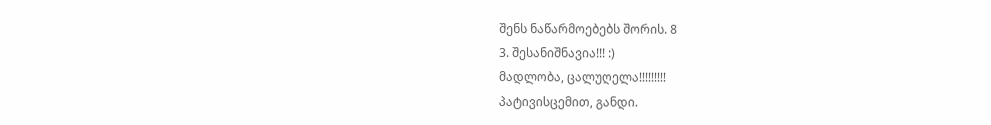შენს ნაწარმოებებს შორის. 8
3. შესანიშნავია!!! :)
მადლობა, ცალუღელა!!!!!!!!!
პატივისცემით, განდი.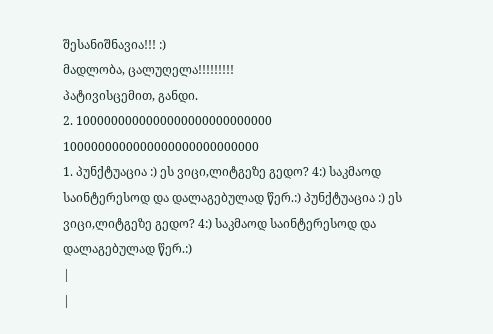შესანიშნავია!!! :)
მადლობა, ცალუღელა!!!!!!!!!
პატივისცემით, განდი.
2. 1000000000000000000000000000 1000000000000000000000000000
1. პუნქტუაცია :) ეს ვიცი,ლიტგეზე გედო? 4:) საკმაოდ საინტერესოდ და დალაგებულად წერ.:) პუნქტუაცია :) ეს ვიცი,ლიტგეზე გედო? 4:) საკმაოდ საინტერესოდ და დალაგებულად წერ.:)
|
|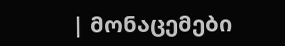| მონაცემები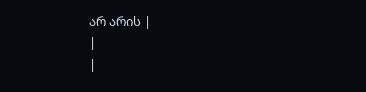არ არის |
|
|